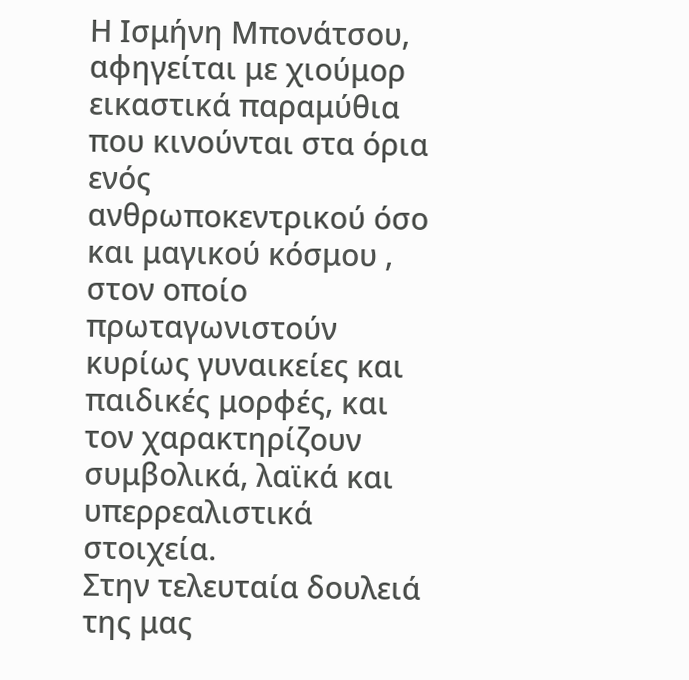Η Ισμήνη Μπονάτσου, αφηγείται με χιούμορ εικαστικά παραμύθια που κινούνται στα όρια ενός ανθρωποκεντρικού όσο και μαγικού κόσμου , στον οποίο πρωταγωνιστούν κυρίως γυναικείες και παιδικές μορφές, και τον χαρακτηρίζουν συμβολικά, λαϊκά και υπερρεαλιστικά στοιχεία.
Στην τελευταία δουλειά της μας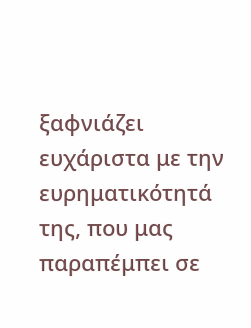ξαφνιάζει ευχάριστα με την ευρηματικότητά της, που μας παραπέμπει σε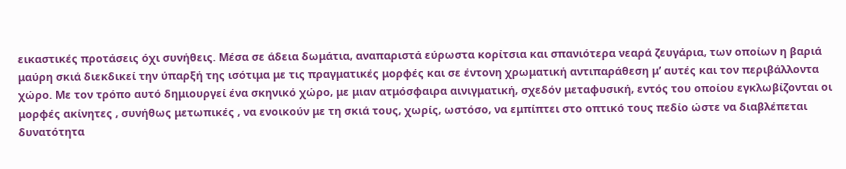εικαστικές προτάσεις όχι συνήθεις. Μέσα σε άδεια δωμάτια, αναπαριστά εύρωστα κορίτσια και σπανιότερα νεαρά ζευγάρια, των οποίων η βαριά μαύρη σκιά διεκδικεί την ύπαρξή της ισότιμα με τις πραγματικές μορφές και σε έντονη χρωματική αντιπαράθεση μ’ αυτές και τον περιβάλλοντα χώρο. Με τον τρόπο αυτό δημιουργεί ένα σκηνικό χώρο, με μιαν ατμόσφαιρα αινιγματική, σχεδόν μεταφυσική, εντός του οποίου εγκλωβίζονται οι μορφές ακίνητες , συνήθως μετωπικές , να ενοικούν με τη σκιά τους, χωρίς, ωστόσο, να εμπίπτει στο οπτικό τους πεδίο ώστε να διαβλέπεται δυνατότητα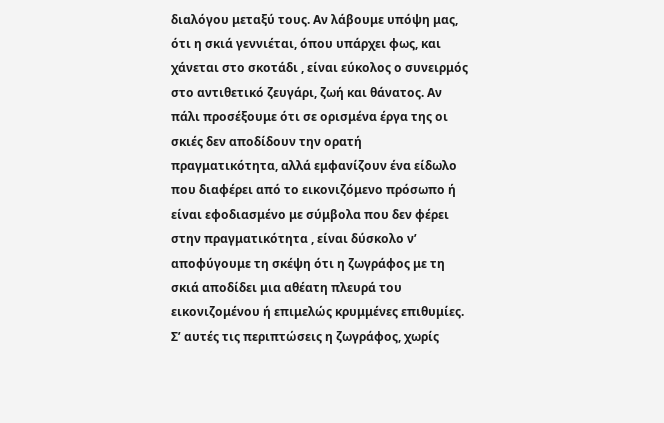διαλόγου μεταξύ τους. Αν λάβουμε υπόψη μας, ότι η σκιά γεννιέται, όπου υπάρχει φως, και χάνεται στο σκοτάδι , είναι εύκολος ο συνειρμός στο αντιθετικό ζευγάρι, ζωή και θάνατος. Αν πάλι προσέξουμε ότι σε ορισμένα έργα της οι σκιές δεν αποδίδουν την ορατή πραγματικότητα, αλλά εμφανίζουν ένα είδωλο που διαφέρει από το εικονιζόμενο πρόσωπο ή είναι εφοδιασμένο με σύμβολα που δεν φέρει στην πραγματικότητα , είναι δύσκολο ν’ αποφύγουμε τη σκέψη ότι η ζωγράφος με τη σκιά αποδίδει μια αθέατη πλευρά του εικονιζομένου ή επιμελώς κρυμμένες επιθυμίες. Σ’ αυτές τις περιπτώσεις η ζωγράφος, χωρίς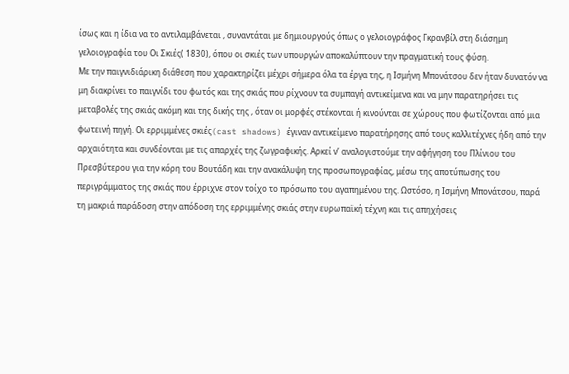ίσως και η ίδια να το αντιλαμβάνεται , συναντάται με δημιουργούς όπως ο γελοιογράφος Γκρανβίλ στη διάσημη γελοιογραφία του Οι Σκιές( 1830), όπου οι σκιές των υπουργών αποκαλύπτουν την πραγματική τους φύση.
Με την παιγνιδιάρικη διάθεση που χαρακτηρίζει μέχρι σήμερα όλα τα έργα της, η Ισμήνη Μπονάτσου δεν ήταν δυνατόν να μη διακρίνει το παιγνίδι του φωτός και της σκιάς που ρίχνουν τα συμπαγή αντικείμενα και να μην παρατηρήσει τις μεταβολές της σκιάς ακόμη και της δικής της , όταν οι μορφές στέκονται ή κινούνται σε χώρους που φωτίζονται από μια φωτεινή πηγή. Οι ερριμμένες σκιές(cast shadows) έγιναν αντικείμενο παρατήρησης από τους καλλιτέχνες ήδη από την αρχαιότητα και συνδέονται με τις απαρχές της ζωγραφικής. Αρκεί ν’ αναλογιστούμε την αφήγηση του Πλίνιου του Πρεσβύτερου για την κόρη του Βουτάδη και την ανακάλυψη της προσωπογραφίας, μέσω της αποτύπωσης του περιγράμματος της σκιάς που έρριχνε στον τοίχο το πρόσωπο του αγαπημένου της. Ωστόσο, η Ισμήνη Μπονάτσου, παρά τη μακριά παράδοση στην απόδοση της ερριμμένης σκιάς στην ευρωπαϊκή τέχνη και τις απηχήσεις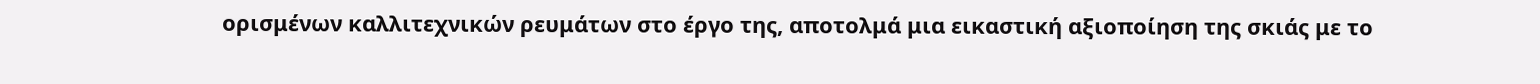ορισμένων καλλιτεχνικών ρευμάτων στο έργο της, αποτολμά μια εικαστική αξιοποίηση της σκιάς με το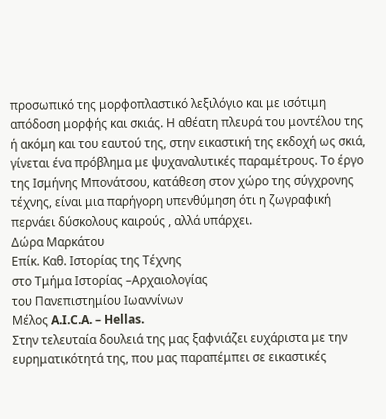προσωπικό της μορφοπλαστικό λεξιλόγιο και με ισότιμη απόδοση μορφής και σκιάς. Η αθέατη πλευρά του μοντέλου της ή ακόμη και του εαυτού της, στην εικαστική της εκδοχή ως σκιά, γίνεται ένα πρόβλημα με ψυχαναλυτικές παραμέτρους. Το έργο της Ισμήνης Μπονάτσου, κατάθεση στον χώρο της σύγχρονης τέχνης, είναι μια παρήγορη υπενθύμηση ότι η ζωγραφική περνάει δύσκολους καιρούς , αλλά υπάρχει.
Δώρα Μαρκάτου
Επίκ. Καθ. Ιστορίας της Τέχνης
στο Τμήμα Ιστορίας –Αρχαιολογίας
του Πανεπιστημίου Ιωαννίνων
Mέλος A.I.C.A. – Hellas.
Στην τελευταία δουλειά της μας ξαφνιάζει ευχάριστα με την ευρηματικότητά της, που μας παραπέμπει σε εικαστικές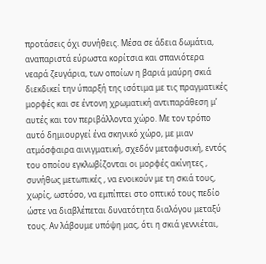προτάσεις όχι συνήθεις. Μέσα σε άδεια δωμάτια, αναπαριστά εύρωστα κορίτσια και σπανιότερα νεαρά ζευγάρια, των οποίων η βαριά μαύρη σκιά διεκδικεί την ύπαρξή της ισότιμα με τις πραγματικές μορφές και σε έντονη χρωματική αντιπαράθεση μ’ αυτές και τον περιβάλλοντα χώρο. Με τον τρόπο αυτό δημιουργεί ένα σκηνικό χώρο, με μιαν ατμόσφαιρα αινιγματική, σχεδόν μεταφυσική, εντός του οποίου εγκλωβίζονται οι μορφές ακίνητες , συνήθως μετωπικές , να ενοικούν με τη σκιά τους, χωρίς, ωστόσο, να εμπίπτει στο οπτικό τους πεδίο ώστε να διαβλέπεται δυνατότητα διαλόγου μεταξύ τους. Αν λάβουμε υπόψη μας, ότι η σκιά γεννιέται,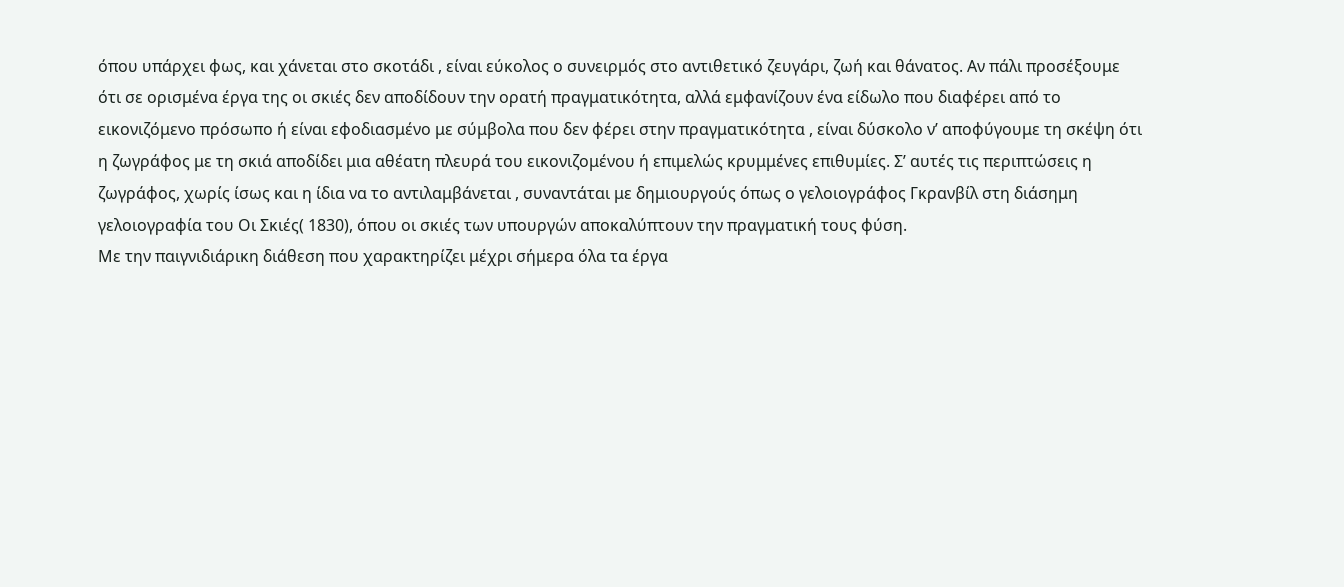όπου υπάρχει φως, και χάνεται στο σκοτάδι , είναι εύκολος ο συνειρμός στο αντιθετικό ζευγάρι, ζωή και θάνατος. Αν πάλι προσέξουμε ότι σε ορισμένα έργα της οι σκιές δεν αποδίδουν την ορατή πραγματικότητα, αλλά εμφανίζουν ένα είδωλο που διαφέρει από το εικονιζόμενο πρόσωπο ή είναι εφοδιασμένο με σύμβολα που δεν φέρει στην πραγματικότητα , είναι δύσκολο ν’ αποφύγουμε τη σκέψη ότι η ζωγράφος με τη σκιά αποδίδει μια αθέατη πλευρά του εικονιζομένου ή επιμελώς κρυμμένες επιθυμίες. Σ’ αυτές τις περιπτώσεις η ζωγράφος, χωρίς ίσως και η ίδια να το αντιλαμβάνεται , συναντάται με δημιουργούς όπως ο γελοιογράφος Γκρανβίλ στη διάσημη γελοιογραφία του Οι Σκιές( 1830), όπου οι σκιές των υπουργών αποκαλύπτουν την πραγματική τους φύση.
Με την παιγνιδιάρικη διάθεση που χαρακτηρίζει μέχρι σήμερα όλα τα έργα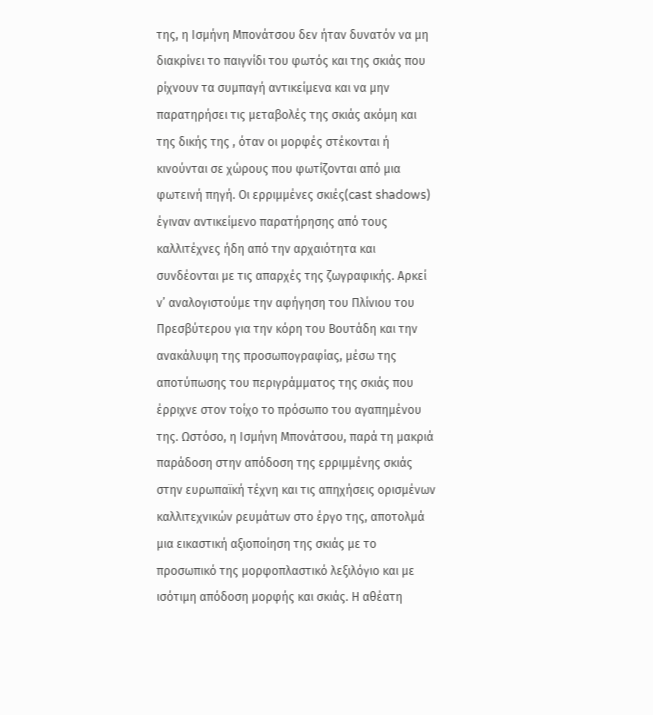της, η Ισμήνη Μπονάτσου δεν ήταν δυνατόν να μη διακρίνει το παιγνίδι του φωτός και της σκιάς που ρίχνουν τα συμπαγή αντικείμενα και να μην παρατηρήσει τις μεταβολές της σκιάς ακόμη και της δικής της , όταν οι μορφές στέκονται ή κινούνται σε χώρους που φωτίζονται από μια φωτεινή πηγή. Οι ερριμμένες σκιές(cast shadows) έγιναν αντικείμενο παρατήρησης από τους καλλιτέχνες ήδη από την αρχαιότητα και συνδέονται με τις απαρχές της ζωγραφικής. Αρκεί ν’ αναλογιστούμε την αφήγηση του Πλίνιου του Πρεσβύτερου για την κόρη του Βουτάδη και την ανακάλυψη της προσωπογραφίας, μέσω της αποτύπωσης του περιγράμματος της σκιάς που έρριχνε στον τοίχο το πρόσωπο του αγαπημένου της. Ωστόσο, η Ισμήνη Μπονάτσου, παρά τη μακριά παράδοση στην απόδοση της ερριμμένης σκιάς στην ευρωπαϊκή τέχνη και τις απηχήσεις ορισμένων καλλιτεχνικών ρευμάτων στο έργο της, αποτολμά μια εικαστική αξιοποίηση της σκιάς με το προσωπικό της μορφοπλαστικό λεξιλόγιο και με ισότιμη απόδοση μορφής και σκιάς. Η αθέατη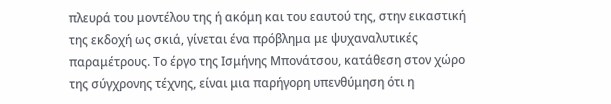πλευρά του μοντέλου της ή ακόμη και του εαυτού της, στην εικαστική της εκδοχή ως σκιά, γίνεται ένα πρόβλημα με ψυχαναλυτικές παραμέτρους. Το έργο της Ισμήνης Μπονάτσου, κατάθεση στον χώρο της σύγχρονης τέχνης, είναι μια παρήγορη υπενθύμηση ότι η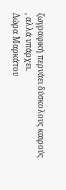ζωγραφική περνάει δύσκολους καιρούς , αλλά υπάρχει.
Δώρα Μαρκάτου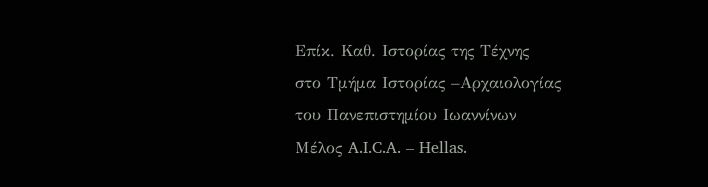Επίκ. Καθ. Ιστορίας της Τέχνης
στο Τμήμα Ιστορίας –Αρχαιολογίας
του Πανεπιστημίου Ιωαννίνων
Mέλος A.I.C.A. – Hellas.